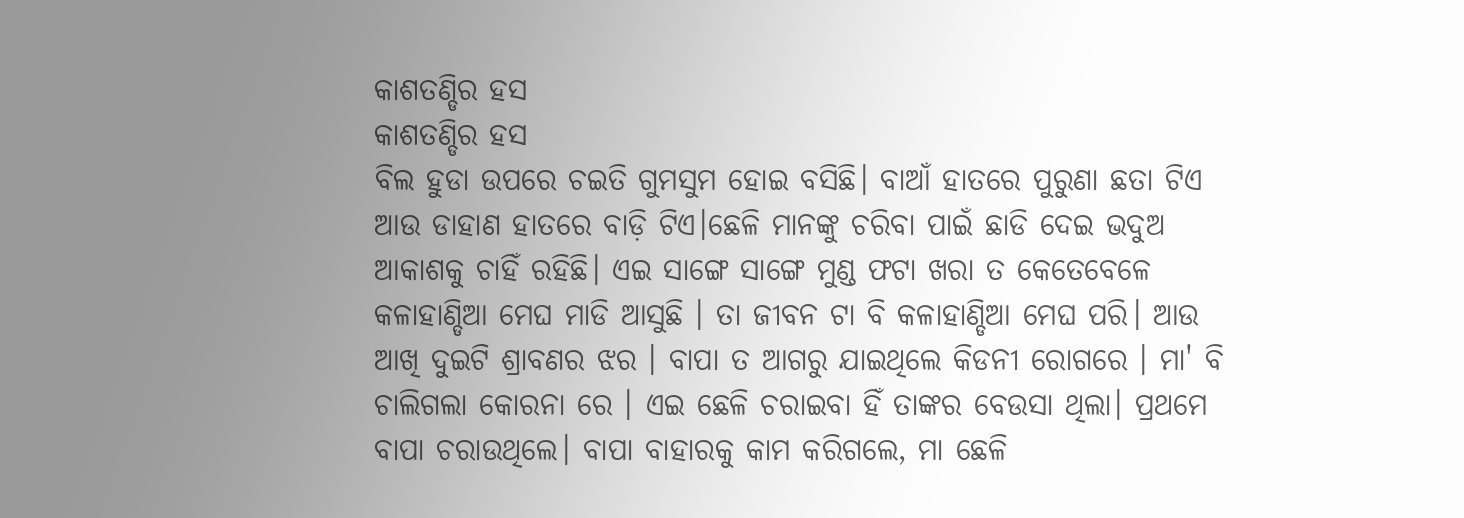କାଶତଣ୍ଡିର ହସ
କାଶତଣ୍ଡିର ହସ
ବିଲ ହୁଡା ଉପରେ ଚଇତି ଗୁମସୁମ ହୋଇ ବସିଛି। ବାଆଁ ହାତରେ ପୁରୁଣା ଛତା ଟିଏ ଆଉ ଡାହାଣ ହାତରେ ବାଡ଼ି ଟିଏ।ଛେଳି ମାନଙ୍କୁ ଚରିବା ପାଇଁ ଛାଡି ଦେଇ ଭଦୁଅ ଆକାଶକୁ ଚାହିଁ ରହିଛି। ଏଇ ସାଙ୍ଗେ ସାଙ୍ଗେ ମୁଣ୍ଡ ଫଟା ଖରା ତ କେତେବେଳେ କଳାହାଣ୍ଡିଆ ମେଘ ମାଡି ଆସୁଛି । ତା ଜୀବନ ଟା ବି କଳାହାଣ୍ଡିଆ ମେଘ ପରି। ଆଉ ଆଖି ଦୁଇଟି ଶ୍ରାବଣର ଝର । ବାପା ତ ଆଗରୁ ଯାଇଥିଲେ କିଡନୀ ରୋଗରେ । ମା' ବି ଚାଲିଗଲା କୋରନା ରେ । ଏଇ ଛେଳି ଚରାଇବା ହିଁ ତାଙ୍କର ବେଉସା ଥିଲା। ପ୍ରଥମେ ବାପା ଚରାଉଥିଲେ। ବାପା ବାହାରକୁ କାମ କରିଗଲେ, ମା ଛେଳି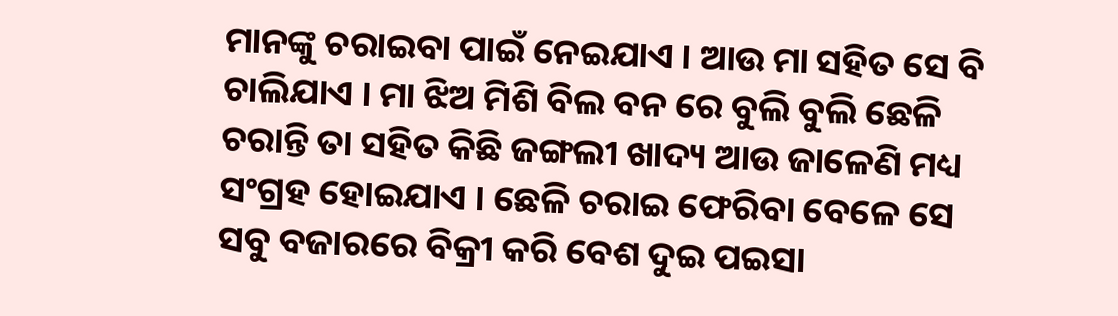ମାନଙ୍କୁ ଚରାଇବା ପାଇଁ ନେଇଯାଏ । ଆଉ ମା ସହିତ ସେ ବି ଚାଲିଯାଏ । ମା ଝିଅ ମିଶି ବିଲ ବନ ରେ ବୁଲି ବୁଲି ଛେଳି ଚରାନ୍ତି ତା ସହିତ କିଛି ଜଙ୍ଗଲୀ ଖାଦ୍ୟ ଆଉ ଜାଳେଣି ମଧ୍ୟ ସଂଗ୍ରହ ହୋଇଯାଏ । ଛେଳି ଚରାଇ ଫେରିବା ବେଳେ ସେ ସବୁ ବଜାରରେ ବିକ୍ରୀ କରି ବେଶ ଦୁଇ ପଇସା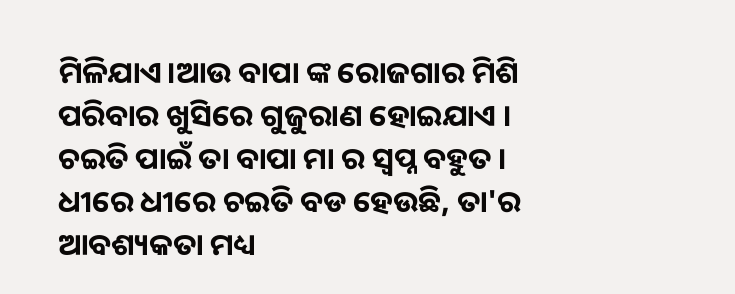ମିଳିଯାଏ।ଆଉ ବାପା ଙ୍କ ରୋଜଗାର ମିଶି ପରିବାର ଖୁସିରେ ଗୁଜୁରାଣ ହୋଇଯାଏ । ଚଇତି ପାଇଁ ତା ବାପା ମା ର ସ୍ୱପ୍ନ ବହୁତ । ଧୀରେ ଧୀରେ ଚଇତି ବଡ ହେଉଛି, ତା'ର ଆବଶ୍ୟକତା ମଧ୍ୟ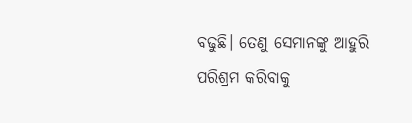ବଢୁଛି। ତେଣୁ ସେମାନଙ୍କୁ ଆହୁରି ପରିଶ୍ରମ କରିବାକୁ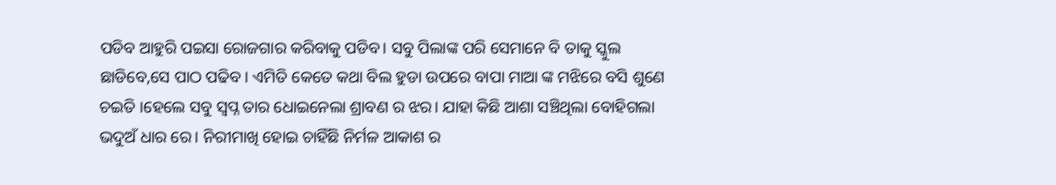ପଡିବ ଆହୁରି ପଇସା ରୋଜଗାର କରିବାକୁ ପଡିବ। ସବୁ ପିଲାଙ୍କ ପରି ସେମାନେ ବି ତାକୁ ସ୍କୁଲ ଛାଡିବେ,ସେ ପାଠ ପଢିବ । ଏମିତି କେତେ କଥା ବିଲ ହୁଡା ଉପରେ ବାପା ମାଆ ଙ୍କ ମଝିରେ ବସି ଶୁଣେ ଚଇତି ।ହେଲେ ସବୁ ସ୍ୱପ୍ନ ତାର ଧୋଇନେଲା ଶ୍ରାବଣ ର ଝର। ଯାହା କିଛି ଆଶା ସଞ୍ଚିଥିଲା ବୋହିଗଲା ଭଦୁଅଁ ଧାର ରେ। ନିରୀମାଖି ହୋଇ ଚାହିଁଛି ନିର୍ମଳ ଆକାଶ ର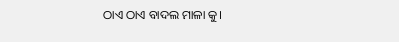ଠାଏ ଠାଏ ବାଦଲ ମାଳା କୁ।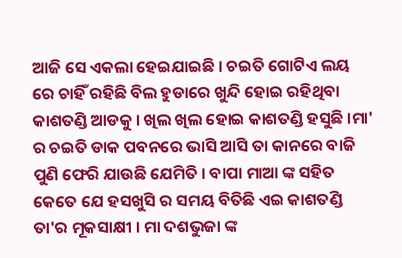ଆଜି ସେ ଏକଲା ହେଇଯାଇଛି । ଚଇତି ଗୋଟିଏ ଲୟ ରେ ଚାହିଁ ରହିଛି ବିଲ ହୁଡାରେ ଖୁନ୍ଦି ହୋଇ ରହିଥିବା କାଶତଣ୍ଡି ଆଡକୁ । ଖିଲ ଖିଲ ହୋଇ କାଶତଣ୍ଡି ହସୁଛି ।ମା' ର ଚଇତି ଡାକ ପବନରେ ଭାସି ଆସି ତା କାନରେ ବାଜି ପୁଣି ଫେରି ଯାଉଛି ଯେମିତି । ବାପା ମାଆ ଙ୍କ ସହିତ କେତେ ଯେ ହସଖୁସି ର ସମୟ ବିତିଛି ଏଇ କାଶତଣ୍ଡି ତା'ର ମୂକସାକ୍ଷୀ । ମା ଦଶଭୁଜା ଙ୍କ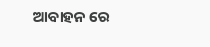ଆବାହନ ରେ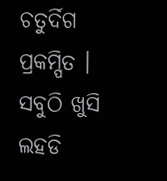ଚତୁର୍ଦିଗ ପ୍ରକମ୍ପିତ । ସବୁଠି ଖୁସି ଲହଡି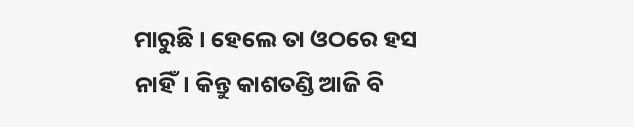ମାରୁଛି । ହେଲେ ତା ଓଠରେ ହସ ନାହିଁ। କିନ୍ତୁ କାଶତଣ୍ଡି ଆଜି ବି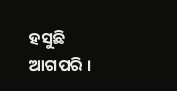ହସୁଛି ଆଗପରି ।